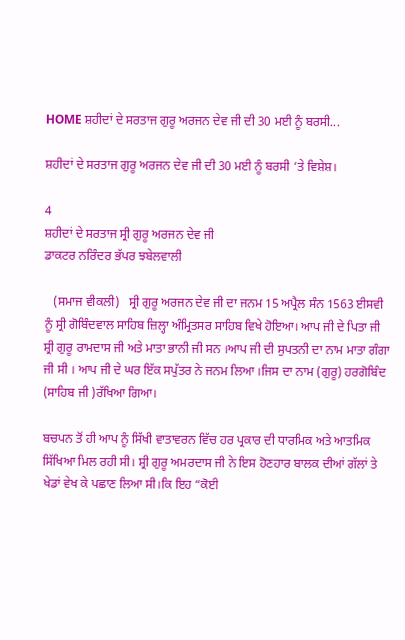HOME ਸ਼ਹੀਦਾਂ ਦੇ ਸਰਤਾਜ ਗੁਰੂ ਅਰਜਨ ਦੇਵ ਜੀ ਦੀ 30 ਮਈ ਨੂੰ ਬਰਸੀ...

ਸ਼ਹੀਦਾਂ ਦੇ ਸਰਤਾਜ ਗੁਰੂ ਅਰਜਨ ਦੇਵ ਜੀ ਦੀ 30 ਮਈ ਨੂੰ ਬਰਸੀ ‘ਤੇ ਵਿਸ਼ੇਸ਼।

4
ਸ਼ਹੀਦਾਂ ਦੇ ਸਰਤਾਜ ਸ੍ਰੀ ਗੁਰੂ ਅਰਜਨ ਦੇਵ ਜੀ
ਡਾਕਟਰ ਨਰਿੰਦਰ ਭੱਪਰ ਝਬੇਲਵਾਲੀ

   (ਸਮਾਜ ਵੀਕਲੀ)   ਸ੍ਰੀ ਗੁਰੂ ਅਰਜਨ ਦੇਵ ਜੀ ਦਾ ਜਨਮ 15 ਅਪ੍ਰੈਲ ਸੰਨ 1563 ਈਸਵੀ ਨੂੰ ਸ੍ਰੀ ਗੋਬਿੰਦਵਾਲ ਸਾਹਿਬ ਜ਼ਿਲ੍ਹਾ ਅੰਮ੍ਰਿਤਸਰ ਸਾਹਿਬ ਵਿਖੇ ਹੋਇਆ। ਆਪ ਜੀ ਦੇ ਪਿਤਾ ਜੀ ਸ਼੍ਰੀ ਗੁਰੂ ਰਾਮਦਾਸ ਜੀ ਅਤੇ ਮਾਤਾ ਭਾਨੀ ਜੀ ਸਨ ।ਆਪ ਜੀ ਦੀ ਸੁਪਤਨੀ ਦਾ ਨਾਮ ਮਾਤਾ ਗੰਗਾ ਜੀ ਸੀ । ਆਪ ਜੀ ਦੇ ਘਰ ਇੱਕ ਸਪੁੱਤਰ ਨੇ ਜਨਮ ਲਿਆ ।ਜਿਸ ਦਾ ਨਾਮ (ਗੁਰੂ) ਹਰਗੋਬਿੰਦ (ਸਾਹਿਬ ਜੀ )ਰੱਖਿਆ ਗਿਆ।

ਬਚਪਨ ਤੋਂ ਹੀ ਆਪ ਨੂੰ ਸਿੱਖੀ ਵਾਤਾਵਰਨ ਵਿੱਚ ਹਰ ਪ੍ਰਕਾਰ ਦੀ ਧਾਰਮਿਕ ਅਤੇ ਆਤਮਿਕ ਸਿੱਖਿਆ ਮਿਲ ਰਹੀ ਸੀ। ਸ਼੍ਰੀ ਗੁਰੂ ਅਮਰਦਾਸ ਜੀ ਨੇ ਇਸ ਹੋਣਹਾਰ ਬਾਲਕ ਦੀਆਂ ਗੱਲਾਂ ਤੇ ਖੇਡਾਂ ਵੇਖ ਕੇ ਪਛਾਣ ਲਿਆ ਸੀ।ਕਿ ਇਹ “ਕੋਈ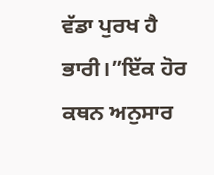ਵੱਡਾ ਪੁਰਖ ਹੈ ਭਾਰੀ।”ਇੱਕ ਹੋਰ ਕਥਨ ਅਨੁਸਾਰ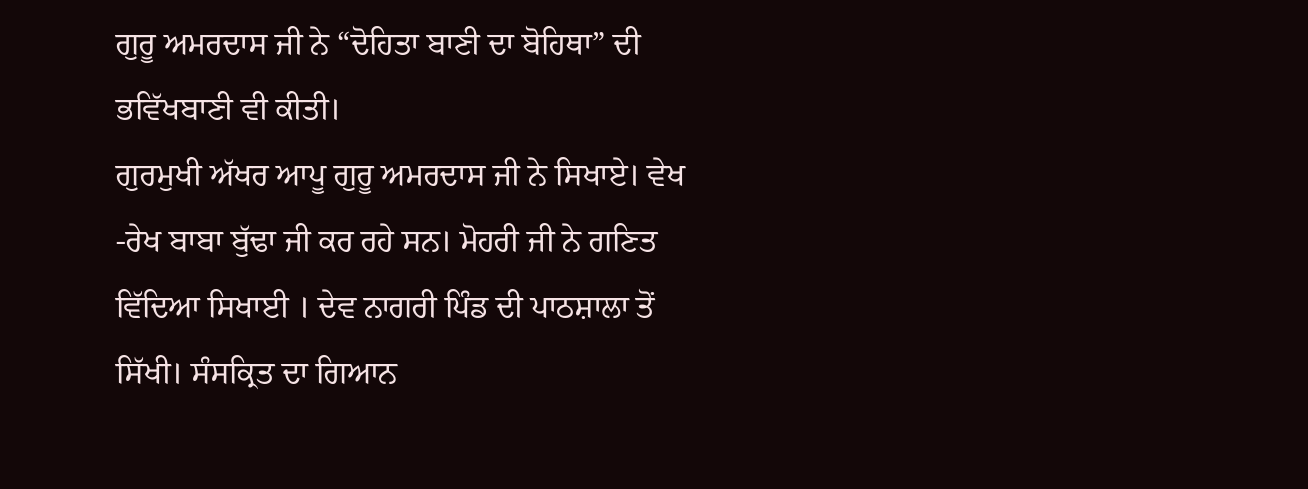ਗੁਰੂ ਅਮਰਦਾਸ ਜੀ ਨੇ “ਦੋਹਿਤਾ ਬਾਣੀ ਦਾ ਬੋਹਿਥਾ” ਦੀ ਭਵਿੱਖਬਾਣੀ ਵੀ ਕੀਤੀ।
ਗੁਰਮੁਖੀ ਅੱਖਰ ਆਪੂ ਗੁਰੂ ਅਮਰਦਾਸ ਜੀ ਨੇ ਸਿਖਾਏ। ਵੇਖ -ਰੇਖ ਬਾਬਾ ਬੁੱਢਾ ਜੀ ਕਰ ਰਹੇ ਸਨ। ਮੋਹਰੀ ਜੀ ਨੇ ਗਣਿਤ ਵਿੱਦਿਆ ਸਿਖਾਈ । ਦੇਵ ਨਾਗਰੀ ਪਿੰਡ ਦੀ ਪਾਠਸ਼ਾਲਾ ਤੋਂ ਸਿੱਖੀ। ਸੰਸਕ੍ਰਿਤ ਦਾ ਗਿਆਨ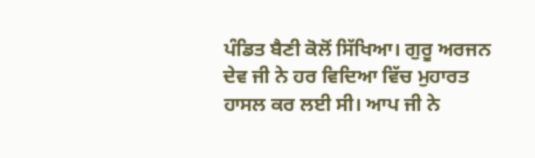ਪੰਡਿਤ ਬੈਣੀ ਕੋਲੋਂ ਸਿੱਖਿਆ। ਗੁਰੂ ਅਰਜਨ ਦੇਵ ਜੀ ਨੇ ਹਰ ਵਿਦਿਆ ਵਿੱਚ ਮੁਹਾਰਤ ਹਾਸਲ ਕਰ ਲਈ ਸੀ। ਆਪ ਜੀ ਨੇ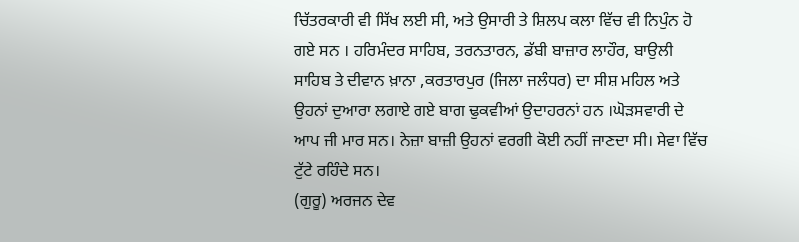ਚਿੱਤਰਕਾਰੀ ਵੀ ਸਿੱਖ ਲਈ ਸੀ, ਅਤੇ ਉਸਾਰੀ ਤੇ ਸ਼ਿਲਪ ਕਲਾ ਵਿੱਚ ਵੀ ਨਿਪੁੰਨ ਹੋ ਗਏ ਸਨ । ਹਰਿਮੰਦਰ ਸਾਹਿਬ, ਤਰਨਤਾਰਨ, ਡੱਬੀ ਬਾਜ਼ਾਰ ਲਾਹੌਰ, ਬਾਉਲੀ ਸਾਹਿਬ ਤੇ ਦੀਵਾਨ ਖ਼ਾਨਾ ,ਕਰਤਾਰਪੁਰ (ਜਿਲਾ ਜਲੰਧਰ) ਦਾ ਸੀਸ਼ ਮਹਿਲ ਅਤੇ ਉਹਨਾਂ ਦੁਆਰਾ ਲਗਾਏ ਗਏ ਬਾਗ ਢੁਕਵੀਆਂ ਉਦਾਹਰਨਾਂ ਹਨ ।ਘੋੜਸਵਾਰੀ ਦੇ ਆਪ ਜੀ ਮਾਰ ਸਨ। ਨੇਜ਼ਾ ਬਾਜ਼ੀ ਉਹਨਾਂ ਵਰਗੀ ਕੋਈ ਨਹੀਂ ਜਾਣਦਾ ਸੀ। ਸੇਵਾ ਵਿੱਚ ਟੁੱਟੇ ਰਹਿੰਦੇ ਸਨ।
(ਗੁਰੂ) ਅਰਜਨ ਦੇਵ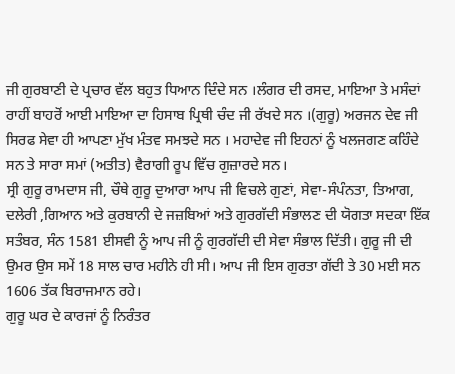ਜੀ ਗੁਰਬਾਣੀ ਦੇ ਪ੍ਰਚਾਰ ਵੱਲ ਬਹੁਤ ਧਿਆਨ ਦਿੰਦੇ ਸਨ ।ਲੰਗਰ ਦੀ ਰਸਦ, ਮਾਇਆ ਤੇ ਮਸੰਦਾਂ ਰਾਹੀਂ ਬਾਹਰੋਂ ਆਈ ਮਾਇਆ ਦਾ ਹਿਸਾਬ ਪ੍ਰਿਥੀ ਚੰਦ ਜੀ ਰੱਖਦੇ ਸਨ ।(ਗੁਰੂ) ਅਰਜਨ ਦੇਵ ਜੀ ਸਿਰਫ ਸੇਵਾ ਹੀ ਆਪਣਾ ਮੁੱਖ ਮੰਤਵ ਸਮਝਦੇ ਸਨ । ਮਹਾਦੇਵ ਜੀ ਇਹਨਾਂ ਨੂੰ ਖਲਜਗਣ ਕਹਿੰਦੇ ਸਨ ਤੇ ਸਾਰਾ ਸਮਾਂ (ਅਤੀਤ) ਵੈਰਾਗੀ ਰੂਪ ਵਿੱਚ ਗੁਜ਼ਾਰਦੇ ਸਨ।
ਸ੍ਰੀ ਗੁਰੂ ਰਾਮਦਾਸ ਜੀ, ਚੌਥੇ ਗੁਰੂ ਦੁਆਰਾ ਆਪ ਜੀ ਵਿਚਲੇ ਗੁਣਾਂ, ਸੇਵਾ-ਸੰਪੰਨਤਾ, ਤਿਆਗ, ਦਲੇਰੀ ,ਗਿਆਨ ਅਤੇ ਕੁਰਬਾਨੀ ਦੇ ਜਜ਼ਬਿਆਂ ਅਤੇ ਗੁਰਗੱਦੀ ਸੰਭਾਲਣ ਦੀ ਯੋਗਤਾ ਸਦਕਾ ਇੱਕ ਸਤੰਬਰ, ਸੰਨ 1581 ਈਸਵੀ ਨੂੰ ਆਪ ਜੀ ਨੂੰ ਗੁਰਗੱਦੀ ਦੀ ਸੇਵਾ ਸੰਭਾਲ ਦਿੱਤੀ। ਗੁਰੂ ਜੀ ਦੀ ਉਮਰ ਉਸ ਸਮੇਂ 18 ਸਾਲ ਚਾਰ ਮਹੀਨੇ ਹੀ ਸੀ। ਆਪ ਜੀ ਇਸ ਗੁਰਤਾ ਗੱਦੀ ਤੇ 30 ਮਈ ਸਨ 1606 ਤੱਕ ਬਿਰਾਜਮਾਨ ਰਹੇ।
ਗੁਰੂ ਘਰ ਦੇ ਕਾਰਜਾਂ ਨੂੰ ਨਿਰੰਤਰ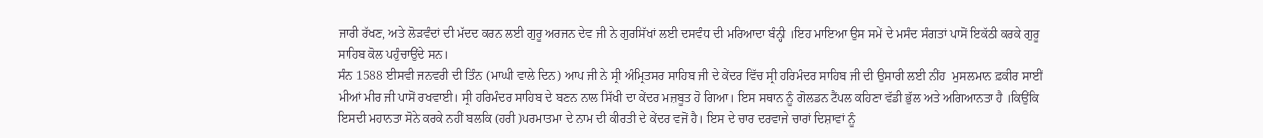ਜਾਰੀ ਰੱਖਣ, ਅਤੇ ਲੋੜਵੰਦਾਂ ਦੀ ਮੱਦਦ ਕਰਨ ਲਈ ਗੁਰੂ ਅਰਜਨ ਦੇਵ ਜੀ ਨੇ ਗੁਰਸਿੱਖਾਂ ਲਈ ਦਸਵੰਧ ਦੀ ਮਰਿਆਦਾ ਬੰਨ੍ਹੀ ।ਇਹ ਮਾਇਆ ਉਸ ਸਮੇਂ ਦੇ ਮਸੰਦ ਸੰਗਤਾਂ ਪਾਸੋਂ ਇਕੱਠੀ ਕਰਕੇ ਗੁਰੂ ਸਾਹਿਬ ਕੋਲ ਪਹੁੰਚਾਉਂਦੇ ਸਨ।
ਸੰਨ 1588 ਈਸਵੀ ਜਨਵਰੀ ਦੀ ਤਿੰਨ (ਮਾਘੀ ਵਾਲੇ ਦਿਨ) ਆਪ ਜੀ ਨੇ ਸ੍ਰੀ ਅੰਮ੍ਰਿਤਸਰ ਸਾਹਿਬ ਜੀ ਦੇ ਕੇਂਦਰ ਵਿੱਚ ਸ੍ਰੀ ਹਰਿਮੰਦਰ ਸਾਹਿਬ ਜੀ ਦੀ ਉਸਾਰੀ ਲਈ ਨੀਂਹ  ਮੁਸਲਮਾਨ ਫ਼ਕੀਰ ਸਾਈਂ ਮੀਆਂ ਮੀਰ ਜੀ ਪਾਸੋਂ ਰਖਵਾਈ। ਸ੍ਰੀ ਹਰਿਮੰਦਰ ਸਾਹਿਬ ਦੇ ਬਣਨ ਨਾਲ ਸਿੱਖੀ ਦਾ ਕੇਂਦਰ ਮਜ਼ਬੂਤ ਹੋ ਗਿਆ। ਇਸ ਸਥਾਨ ਨੂੰ ਗੋਲਡਨ ਟੈਂਪਲ ਕਹਿਣਾ ਵੱਡੀ ਭੁੱਲ ਅਤੇ ਅਗਿਆਨਤਾ ਹੈ ।ਕਿਉਂਕਿ ਇਸਦੀ ਮਹਾਨਤਾ ਸੋਨੇ ਕਰਕੇ ਨਹੀਂ ਬਲਕਿ (ਹਰੀ )ਪਰਮਾਤਮਾ ਦੇ ਨਾਮ ਦੀ ਕੀਰਤੀ ਦੇ ਕੇਂਦਰ ਵਜੋਂ ਹੈ। ਇਸ ਦੇ ਚਾਰ ਦਰਵਾਜੇ ਚਾਰਾਂ ਦਿਸ਼ਾਵਾਂ ਨੂੰ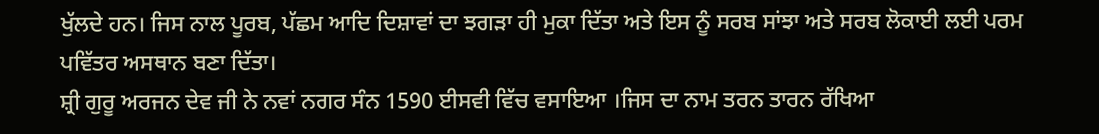ਖੁੱਲਦੇ ਹਨ। ਜਿਸ ਨਾਲ ਪੂਰਬ, ਪੱਛਮ ਆਦਿ ਦਿਸ਼ਾਵਾਂ ਦਾ ਝਗੜਾ ਹੀ ਮੁਕਾ ਦਿੱਤਾ ਅਤੇ ਇਸ ਨੂੰ ਸਰਬ ਸਾਂਝਾ ਅਤੇ ਸਰਬ ਲੋਕਾਈ ਲਈ ਪਰਮ ਪਵਿੱਤਰ ਅਸਥਾਨ ਬਣਾ ਦਿੱਤਾ।
ਸ਼੍ਰੀ ਗੁਰੂ ਅਰਜਨ ਦੇਵ ਜੀ ਨੇ ਨਵਾਂ ਨਗਰ ਸੰਨ 1590 ਈਸਵੀ ਵਿੱਚ ਵਸਾਇਆ ।ਜਿਸ ਦਾ ਨਾਮ ਤਰਨ ਤਾਰਨ ਰੱਖਿਆ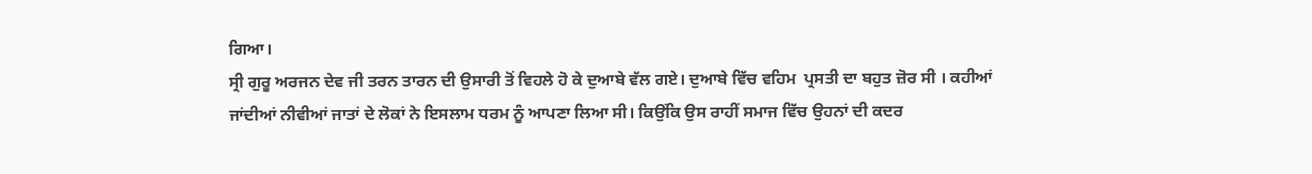ਗਿਆ।
ਸ੍ਰੀ ਗੁਰੂ ਅਰਜਨ ਦੇਵ ਜੀ ਤਰਨ ਤਾਰਨ ਦੀ ਉਸਾਰੀ ਤੋਂ ਵਿਹਲੇ ਹੋ ਕੇ ਦੁਆਬੇ ਵੱਲ ਗਏ। ਦੁਆਬੇ ਵਿੱਚ ਵਹਿਮ  ਪ੍ਰਸਤੀ ਦਾ ਬਹੁਤ ਜ਼ੋਰ ਸੀ । ਕਹੀਆਂ ਜਾਂਦੀਆਂ ਨੀਵੀਆਂ ਜਾਤਾਂ ਦੇ ਲੋਕਾਂ ਨੇ ਇਸਲਾਮ ਧਰਮ ਨੂੰ ਆਪਣਾ ਲਿਆ ਸੀ। ਕਿਉਂਕਿ ਉਸ ਰਾਹੀਂ ਸਮਾਜ ਵਿੱਚ ਉਹਨਾਂ ਦੀ ਕਦਰ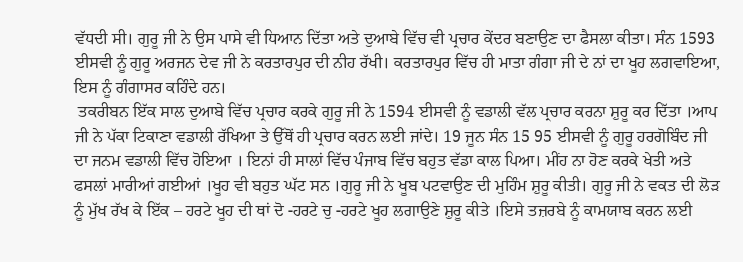ਵੱਧਦੀ ਸੀ। ਗੁਰੂ ਜੀ ਨੇ ਉਸ ਪਾਸੇ ਵੀ ਧਿਆਨ ਦਿੱਤਾ ਅਤੇ ਦੁਆਬੇ ਵਿੱਚ ਵੀ ਪ੍ਰਚਾਰ ਕੇਂਦਰ ਬਣਾਉਣ ਦਾ ਫੈਸਲਾ ਕੀਤਾ। ਸੰਨ 1593 ਈਸਵੀ ਨੂੰ ਗੁਰੂ ਅਰਜਨ ਦੇਵ ਜੀ ਨੇ ਕਰਤਾਰਪੁਰ ਦੀ ਨੀਹ ਰੱਖੀ। ਕਰਤਾਰਪੁਰ ਵਿੱਚ ਹੀ ਮਾਤਾ ਗੰਗਾ ਜੀ ਦੇ ਨਾਂ ਦਾ ਖੂਹ ਲਗਵਾਇਆ, ਇਸ ਨੂੰ ਗੰਗਾਸਰ ਕਹਿੰਦੇ ਹਨ।
 ਤਕਰੀਬਨ ਇੱਕ ਸਾਲ ਦੁਆਬੇ ਵਿੱਚ ਪ੍ਰਚਾਰ ਕਰਕੇ ਗੁਰੂ ਜੀ ਨੇ 1594 ਈਸਵੀ ਨੂੰ ਵਡਾਲੀ ਵੱਲ ਪ੍ਰਚਾਰ ਕਰਨਾ ਸ਼ੁਰੂ ਕਰ ਦਿੱਤਾ ।ਆਪ ਜੀ ਨੇ ਪੱਕਾ ਟਿਕਾਣਾ ਵਡਾਲੀ ਰੱਖਿਆ ਤੇ ਉੱਥੋਂ ਹੀ ਪ੍ਰਚਾਰ ਕਰਨ ਲਈ ਜਾਂਦੇ। 19 ਜੂਨ ਸੰਨ 15 95 ਈਸਵੀ ਨੂੰ ਗੁਰੂ ਹਰਗੋਬਿੰਦ ਜੀ ਦਾ ਜਨਮ ਵਡਾਲੀ ਵਿੱਚ ਹੋਇਆ । ਇਨਾਂ ਹੀ ਸਾਲਾਂ ਵਿੱਚ ਪੰਜਾਬ ਵਿੱਚ ਬਹੁਤ ਵੱਡਾ ਕਾਲ ਪਿਆ। ਮੀਂਹ ਨਾ ਹੋਣ ਕਰਕੇ ਖੇਤੀ ਅਤੇ ਫਸਲਾਂ ਮਾਰੀਆਂ ਗਈਆਂ ।ਖੂਹ ਵੀ ਬਹੁਤ ਘੱਟ ਸਨ ।ਗੁਰੂ ਜੀ ਨੇ ਖੂਬ ਪਟਵਾਉਣ ਦੀ ਮੁਹਿੰਮ ਸ਼ੁਰੂ ਕੀਤੀ। ਗੁਰੂ ਜੀ ਨੇ ਵਕਤ ਦੀ ਲੋੜ ਨੂੰ ਮੁੱਖ ਰੱਖ ਕੇ ਇੱਕ – ਹਰਟੇ ਖੂਹ ਦੀ ਥਾਂ ਦੋ -ਹਰਟੇ ਚੁ -ਹਰਟੇ ਖੂਹ ਲਗਾਉਣੇ ਸ਼ੁਰੂ ਕੀਤੇ ।ਇਸੇ ਤਜ਼ਰਬੇ ਨੂੰ ਕਾਮਯਾਬ ਕਰਨ ਲਈ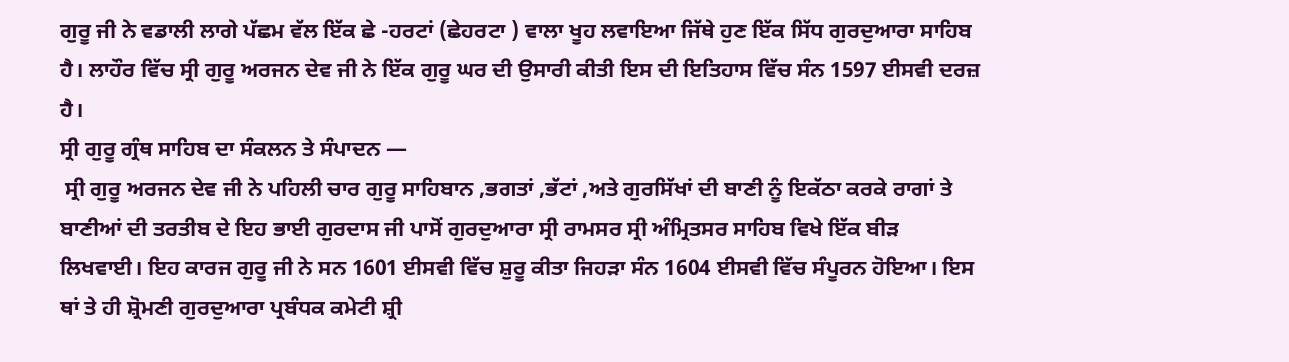ਗੁਰੂ ਜੀ ਨੇ ਵਡਾਲੀ ਲਾਗੇ ਪੱਛਮ ਵੱਲ ਇੱਕ ਛੇ -ਹਰਟਾਂ (ਛੇਹਰਟਾ ) ਵਾਲਾ ਖੂਹ ਲਵਾਇਆ ਜਿੱਥੇ ਹੁਣ ਇੱਕ ਸਿੱਧ ਗੁਰਦੁਆਰਾ ਸਾਹਿਬ ਹੈ। ਲਾਹੌਰ ਵਿੱਚ ਸ੍ਰੀ ਗੁਰੂ ਅਰਜਨ ਦੇਵ ਜੀ ਨੇ ਇੱਕ ਗੁਰੂ ਘਰ ਦੀ ਉਸਾਰੀ ਕੀਤੀ ਇਸ ਦੀ ਇਤਿਹਾਸ ਵਿੱਚ ਸੰਨ 1597 ਈਸਵੀ ਦਰਜ਼ ਹੈ।
ਸ੍ਰੀ ਗੁਰੂ ਗ੍ਰੰਥ ਸਾਹਿਬ ਦਾ ਸੰਕਲਨ ਤੇ ਸੰਪਾਦਨ —
 ਸ੍ਰੀ ਗੁਰੂ ਅਰਜਨ ਦੇਵ ਜੀ ਨੇ ਪਹਿਲੀ ਚਾਰ ਗੁਰੂ ਸਾਹਿਬਾਨ ,ਭਗਤਾਂ ,ਭੱਟਾਂ ,ਅਤੇ ਗੁਰਸਿੱਖਾਂ ਦੀ ਬਾਣੀ ਨੂੰ ਇਕੱਠਾ ਕਰਕੇ ਰਾਗਾਂ ਤੇ ਬਾਣੀਆਂ ਦੀ ਤਰਤੀਬ ਦੇ ਇਹ ਭਾਈ ਗੁਰਦਾਸ ਜੀ ਪਾਸੋਂ ਗੁਰਦੁਆਰਾ ਸ੍ਰੀ ਰਾਮਸਰ ਸ੍ਰੀ ਅੰਮ੍ਰਿਤਸਰ ਸਾਹਿਬ ਵਿਖੇ ਇੱਕ ਬੀੜ ਲਿਖਵਾਈ। ਇਹ ਕਾਰਜ ਗੁਰੂ ਜੀ ਨੇ ਸਨ 1601 ਈਸਵੀ ਵਿੱਚ ਸ਼ੁਰੂ ਕੀਤਾ ਜਿਹੜਾ ਸੰਨ 1604 ਈਸਵੀ ਵਿੱਚ ਸੰਪੂਰਨ ਹੋਇਆ। ਇਸ ਥਾਂ ਤੇ ਹੀ ਸ਼੍ਰੋਮਣੀ ਗੁਰਦੁਆਰਾ ਪ੍ਰਬੰਧਕ ਕਮੇਟੀ ਸ਼੍ਰੀ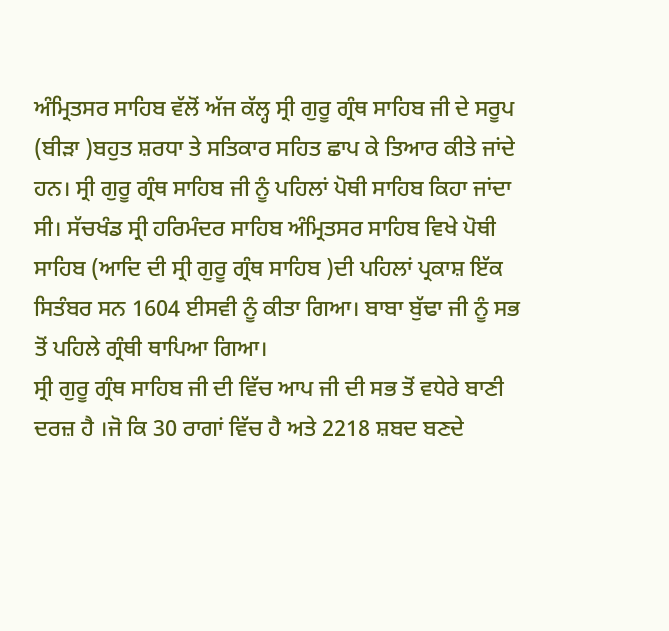ਅੰਮ੍ਰਿਤਸਰ ਸਾਹਿਬ ਵੱਲੋਂ ਅੱਜ ਕੱਲ੍ਹ ਸ੍ਰੀ ਗੁਰੂ ਗ੍ਰੰਥ ਸਾਹਿਬ ਜੀ ਦੇ ਸਰੂਪ (ਬੀੜਾ )ਬਹੁਤ ਸ਼ਰਧਾ ਤੇ ਸਤਿਕਾਰ ਸਹਿਤ ਛਾਪ ਕੇ ਤਿਆਰ ਕੀਤੇ ਜਾਂਦੇ ਹਨ। ਸ੍ਰੀ ਗੁਰੂ ਗ੍ਰੰਥ ਸਾਹਿਬ ਜੀ ਨੂੰ ਪਹਿਲਾਂ ਪੋਥੀ ਸਾਹਿਬ ਕਿਹਾ ਜਾਂਦਾ ਸੀ। ਸੱਚਖੰਡ ਸ੍ਰੀ ਹਰਿਮੰਦਰ ਸਾਹਿਬ ਅੰਮ੍ਰਿਤਸਰ ਸਾਹਿਬ ਵਿਖੇ ਪੋਥੀ ਸਾਹਿਬ (ਆਦਿ ਦੀ ਸ੍ਰੀ ਗੁਰੂ ਗ੍ਰੰਥ ਸਾਹਿਬ )ਦੀ ਪਹਿਲਾਂ ਪ੍ਰਕਾਸ਼ ਇੱਕ ਸਿਤੰਬਰ ਸਨ 1604 ਈਸਵੀ ਨੂੰ ਕੀਤਾ ਗਿਆ। ਬਾਬਾ ਬੁੱਢਾ ਜੀ ਨੂੰ ਸਭ ਤੋਂ ਪਹਿਲੇ ਗ੍ਰੰਥੀ ਥਾਪਿਆ ਗਿਆ।
ਸ੍ਰੀ ਗੁਰੂ ਗ੍ਰੰਥ ਸਾਹਿਬ ਜੀ ਦੀ ਵਿੱਚ ਆਪ ਜੀ ਦੀ ਸਭ ਤੋਂ ਵਧੇਰੇ ਬਾਣੀ ਦਰਜ਼ ਹੈ ।ਜੋ ਕਿ 30 ਰਾਗਾਂ ਵਿੱਚ ਹੈ ਅਤੇ 2218 ਸ਼ਬਦ ਬਣਦੇ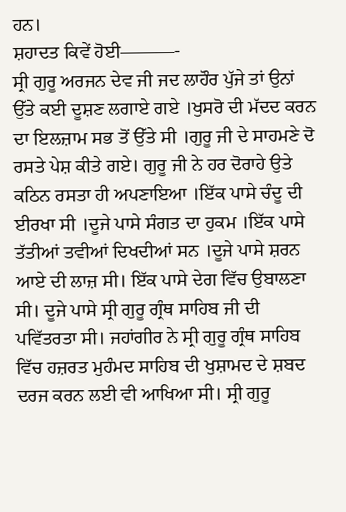ਹਨ।
ਸ਼ਹਾਦਤ ਕਿਵੇਂ ਹੋਈ———-
ਸ੍ਰੀ ਗੁਰੂ ਅਰਜਨ ਦੇਵ ਜੀ ਜਦ ਲਾਹੌਰ ਪੁੱਜੇ ਤਾਂ ਉਨਾਂ ਉੱਤੇ ਕਈ ਦੂਸ਼ਣ ਲਗਾਏ ਗਏ ।ਖੁਸਰੋ ਦੀ ਮੱਦਦ ਕਰਨ ਦਾ ਇਲਜ਼ਾਮ ਸਭ ਤੋਂ ਉੱਤੇ ਸੀ ।ਗੁਰੂ ਜੀ ਦੇ ਸਾਹਮਣੇ ਦੋ ਰਸਤੇ ਪੇਸ਼ ਕੀਤੇ ਗਏ। ਗੁਰੂ ਜੀ ਨੇ ਹਰ ਦੋਰਾਹੇ ਉਤੇ ਕਠਿਨ ਰਸਤਾ ਹੀ ਅਪਣਾਇਆ ।ਇੱਕ ਪਾਸੇ ਚੰਦੂ ਦੀ ਈਰਖਾ ਸੀ ।ਦੂਜੇ ਪਾਸੇ ਸੰਗਤ ਦਾ ਹੁਕਮ ।ਇੱਕ ਪਾਸੇ ਤੱਤੀਆਂ ਤਵੀਆਂ ਦਿਖਦੀਆਂ ਸਨ ।ਦੂਜੇ ਪਾਸੇ ਸ਼ਰਨ ਆਏ ਦੀ ਲਾਜ਼ ਸੀ। ਇੱਕ ਪਾਸੇ ਦੇਗ ਵਿੱਚ ਉਬਾਲਣਾ ਸੀ। ਦੂਜੇ ਪਾਸੇ ਸ੍ਰੀ ਗੁਰੂ ਗ੍ਰੰਥ ਸਾਹਿਬ ਜੀ ਦੀ ਪਵਿੱਤਰਤਾ ਸੀ। ਜਹਾਂਗੀਰ ਨੇ ਸ੍ਰੀ ਗੁਰੂ ਗ੍ਰੰਥ ਸਾਹਿਬ ਵਿੱਚ ਹਜ਼ਰਤ ਮੁਹੰਮਦ ਸਾਹਿਬ ਦੀ ਖੁਸ਼ਾਮਦ ਦੇ ਸ਼ਬਦ ਦਰਜ ਕਰਨ ਲਈ ਵੀ ਆਖਿਆ ਸੀ। ਸ੍ਰੀ ਗੁਰੂ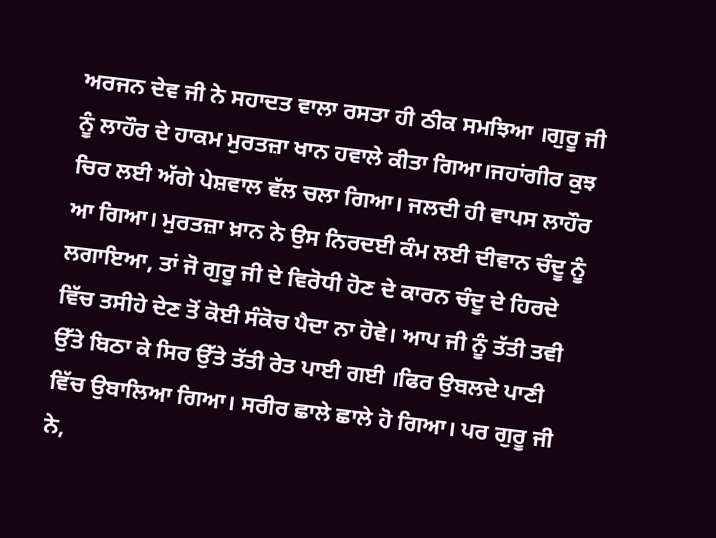ਅਰਜਨ ਦੇਵ ਜੀ ਨੇ ਸਹਾਦਤ ਵਾਲਾ ਰਸਤਾ ਹੀ ਠੀਕ ਸਮਝਿਆ ।ਗੁਰੂ ਜੀ ਨੂੰ ਲਾਹੌਰ ਦੇ ਹਾਕਮ ਮੁਰਤਜ਼ਾ ਖਾਨ ਹਵਾਲੇ ਕੀਤਾ ਗਿਆ।ਜਹਾਂਗੀਰ ਕੁਝ ਚਿਰ ਲਈ ਅੱਗੇ ਪੇਸ਼ਵਾਲ ਵੱਲ ਚਲਾ ਗਿਆ। ਜਲਦੀ ਹੀ ਵਾਪਸ ਲਾਹੌਰ    ਆ ਗਿਆ। ਮੁਰਤਜ਼ਾ ਖ਼ਾਨ ਨੇ ਉਸ ਨਿਰਦਈ ਕੰਮ ਲਈ ਦੀਵਾਨ ਚੰਦੂ ਨੂੰ ਲਗਾਇਆ, ਤਾਂ ਜੋ ਗੁਰੂ ਜੀ ਦੇ ਵਿਰੋਧੀ ਹੋਣ ਦੇ ਕਾਰਨ ਚੰਦੂ ਦੇ ਹਿਰਦੇ ਵਿੱਚ ਤਸੀਹੇ ਦੇਣ ਤੋਂ ਕੋਈ ਸੰਕੋਚ ਪੈਦਾ ਨਾ ਹੋਵੇ। ਆਪ ਜੀ ਨੂੰ ਤੱਤੀ ਤਵੀ ਉੱਤੇ ਬਿਠਾ ਕੇ ਸਿਰ ਉੱਤੇ ਤੱਤੀ ਰੇਤ ਪਾਈ ਗਈ ।ਫਿਰ ਉਬਲਦੇ ਪਾਣੀ ਵਿੱਚ ਉਬਾਲਿਆ ਗਿਆ। ਸਰੀਰ ਛਾਲੇ ਛਾਲੇ ਹੋ ਗਿਆ। ਪਰ ਗੁਰੂ ਜੀ ਨੇ,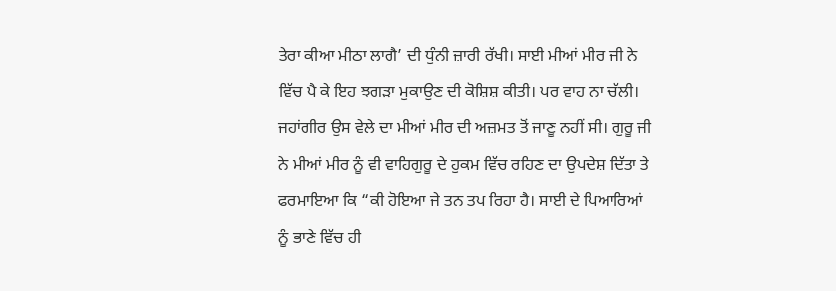ਤੇਰਾ ਕੀਆ ਮੀਠਾ ਲਾਗੈ’ ਦੀ ਧੁੰਨੀ ਜ਼ਾਰੀ ਰੱਖੀ। ਸਾਈ ਮੀਆਂ ਮੀਰ ਜੀ ਨੇ ਵਿੱਚ ਪੈ ਕੇ ਇਹ ਝਗੜਾ ਮੁਕਾਉਣ ਦੀ ਕੋਸ਼ਿਸ਼ ਕੀਤੀ। ਪਰ ਵਾਹ ਨਾ ਚੱਲੀ। ਜਹਾਂਗੀਰ ਉਸ ਵੇਲੇ ਦਾ ਮੀਆਂ ਮੀਰ ਦੀ ਅਜ਼ਮਤ ਤੋਂ ਜਾਣੂ ਨਹੀਂ ਸੀ। ਗੁਰੂ ਜੀ ਨੇ ਮੀਆਂ ਮੀਰ ਨੂੰ ਵੀ ਵਾਹਿਗੁਰੂ ਦੇ ਹੁਕਮ ਵਿੱਚ ਰਹਿਣ ਦਾ ਉਪਦੇਸ਼ ਦਿੱਤਾ ਤੇ ਫਰਮਾਇਆ ਕਿ “ਕੀ ਹੋਇਆ ਜੇ ਤਨ ਤਪ ਰਿਹਾ ਹੈ। ਸਾਈ ਦੇ ਪਿਆਰਿਆਂ ਨੂੰ ਭਾਣੇ ਵਿੱਚ ਹੀ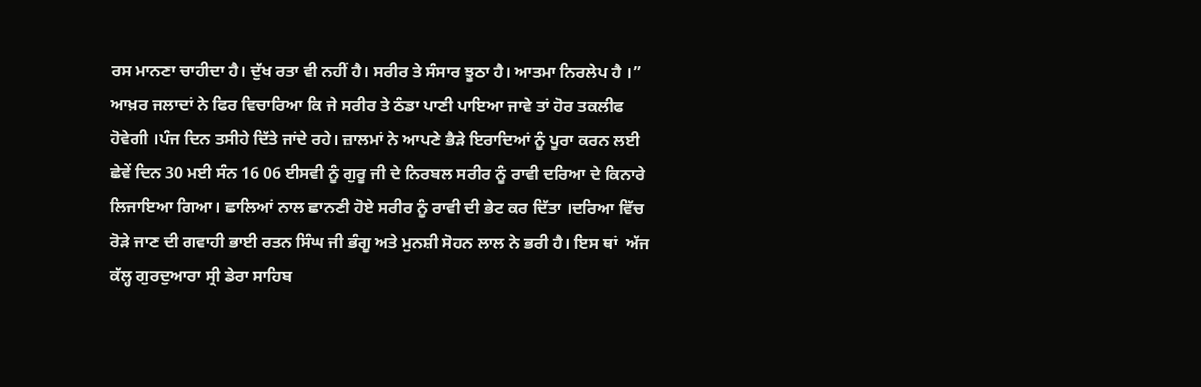ਰਸ ਮਾਨਣਾ ਚਾਹੀਦਾ ਹੈ। ਦੁੱਖ ਰਤਾ ਵੀ ਨਹੀਂ ਹੈ। ਸਰੀਰ ਤੇ ਸੰਸਾਰ ਝੂਠਾ ਹੈ। ਆਤਮਾ ਨਿਰਲੇਪ ਹੈ ।”
ਆਖ਼ਰ ਜਲਾਦਾਂ ਨੇ ਫਿਰ ਵਿਚਾਰਿਆ ਕਿ ਜੇ ਸਰੀਰ ਤੇ ਠੰਡਾ ਪਾਣੀ ਪਾਇਆ ਜਾਵੇ ਤਾਂ ਹੋਰ ਤਕਲੀਫ ਹੋਵੇਗੀ ।ਪੰਜ ਦਿਨ ਤਸੀਹੇ ਦਿੱਤੇ ਜਾਂਦੇ ਰਹੇ। ਜ਼ਾਲਮਾਂ ਨੇ ਆਪਣੇ ਭੈੜੇ ਇਰਾਦਿਆਂ ਨੂੰ ਪੂਰਾ ਕਰਨ ਲਈ ਛੇਵੇਂ ਦਿਨ 30 ਮਈ ਸੰਨ 16 06 ਈਸਵੀ ਨੂੰ ਗੁਰੂ ਜੀ ਦੇ ਨਿਰਬਲ ਸਰੀਰ ਨੂੰ ਰਾਵੀ ਦਰਿਆ ਦੇ ਕਿਨਾਰੇ ਲਿਜਾਇਆ ਗਿਆ। ਛਾਲਿਆਂ ਨਾਲ ਛਾਨਣੀ ਹੋਏ ਸਰੀਰ ਨੂੰ ਰਾਵੀ ਦੀ ਭੇਟ ਕਰ ਦਿੱਤਾ ।ਦਰਿਆ ਵਿੱਚ ਰੋੜੇ ਜਾਣ ਦੀ ਗਵਾਹੀ ਭਾਈ ਰਤਨ ਸਿੰਘ ਜੀ ਭੰਗੂ ਅਤੇ ਮੁਨਸ਼ੀ ਸੋਹਨ ਲਾਲ ਨੇ ਭਰੀ ਹੈ। ਇਸ ਥਾਂ  ਅੱਜ ਕੱਲ੍ਹ ਗੁਰਦੁਆਰਾ ਸ੍ਰੀ ਡੇਰਾ ਸਾਹਿਬ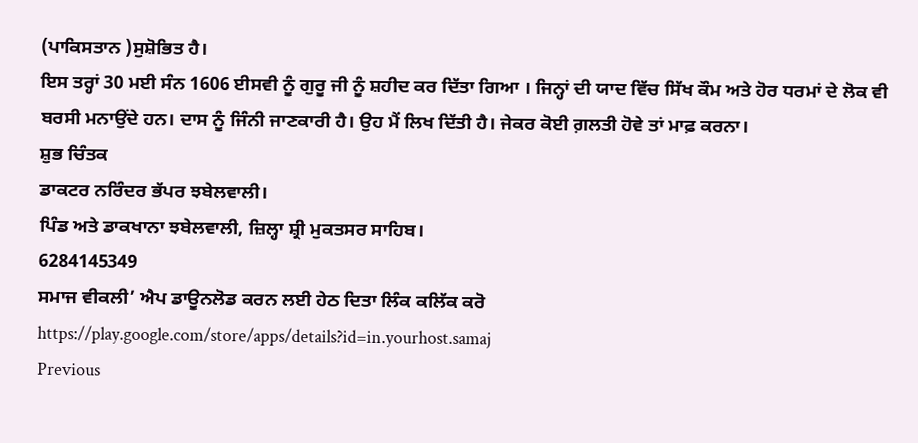(ਪਾਕਿਸਤਾਨ )ਸੁਸ਼ੋਭਿਤ ਹੈ।
ਇਸ ਤਰ੍ਹਾਂ 30 ਮਈ ਸੰਨ 1606 ਈਸਵੀ ਨੂੰ ਗੁਰੂ ਜੀ ਨੂੰ ਸ਼ਹੀਦ ਕਰ ਦਿੱਤਾ ਗਿਆ । ਜਿਨ੍ਹਾਂ ਦੀ ਯਾਦ ਵਿੱਚ ਸਿੱਖ ਕੌਮ ਅਤੇ ਹੋਰ ਧਰਮਾਂ ਦੇ ਲੋਕ ਵੀ ਬਰਸੀ ਮਨਾਉਂਦੇ ਹਨ। ਦਾਸ ਨੂੰ ਜਿੰਨੀ ਜਾਣਕਾਰੀ ਹੈ। ਉਹ ਮੈਂ ਲਿਖ ਦਿੱਤੀ ਹੈ। ਜੇਕਰ ਕੋਈ ਗ਼ਲਤੀ ਹੋਵੇ ਤਾਂ ਮਾਫ਼ ਕਰਨਾ।
ਸ਼ੁਭ ਚਿੰਤਕ ‌
ਡਾਕਟਰ ਨਰਿੰਦਰ ਭੱਪਰ ਝਬੇਲਵਾਲੀ।
ਪਿੰਡ ਅਤੇ ਡਾਕਖਾਨਾ ਝਬੇਲਵਾਲੀ, ਜ਼ਿਲ੍ਹਾ ਸ਼੍ਰੀ ਮੁਕਤਸਰ ਸਾਹਿਬ।
6284145349
ਸਮਾਜ ਵੀਕਲੀ’ ਐਪ ਡਾਊਨਲੋਡ ਕਰਨ ਲਈ ਹੇਠ ਦਿਤਾ ਲਿੰਕ ਕਲਿੱਕ ਕਰੋ
https://play.google.com/store/apps/details?id=in.yourhost.samaj
Previous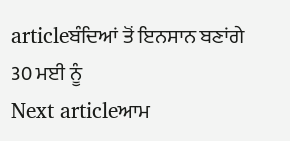articleਬੰਦਿਆਂ ਤੋਂ ਇਨਸਾਨ ਬਣਾਂਗੇ 30 ਮਈ ਨੂੰ
Next articleਆਮ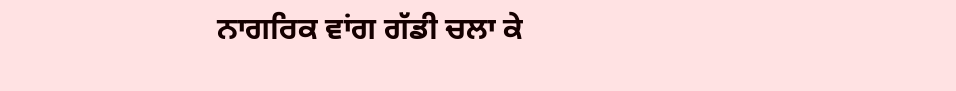ਨਾਗਰਿਕ ਵਾਂਗ ਗੱਡੀ ਚਲਾ ਕੇ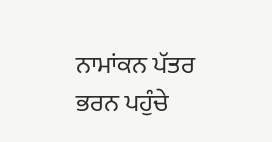ਨਾਮਾਂਕਨ ਪੱਤਰ ਭਰਨ ਪਹੁੰਚੇ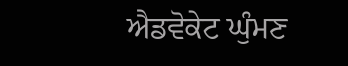ਐਡਵੋਕੇਟ ਘੁੰਮਣ